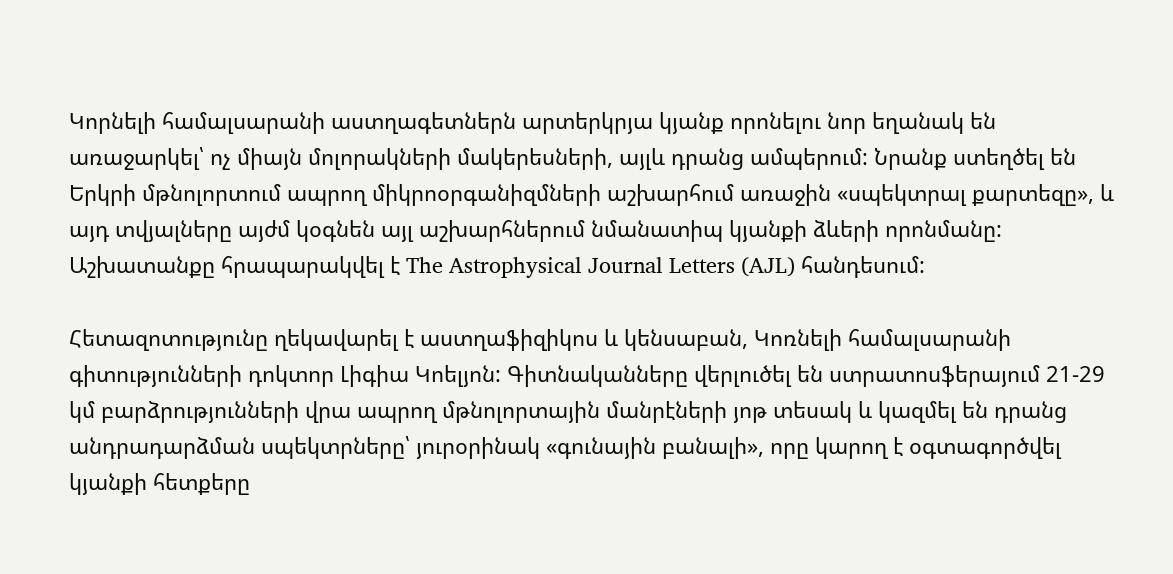Կորնելի համալսարանի աստղագետներն արտերկրյա կյանք որոնելու նոր եղանակ են առաջարկել՝ ոչ միայն մոլորակների մակերեսների, այլև դրանց ամպերում: Նրանք ստեղծել են Երկրի մթնոլորտում ապրող միկրոօրգանիզմների աշխարհում առաջին «սպեկտրալ քարտեզը», և այդ տվյալները այժմ կօգնեն այլ աշխարհներում նմանատիպ կյանքի ձևերի որոնմանը: Աշխատանքը հրապարակվել է The Astrophysical Journal Letters (AJL) հանդեսում:

Հետազոտությունը ղեկավարել է աստղաֆիզիկոս և կենսաբան, Կոռնելի համալսարանի գիտությունների դոկտոր Լիգիա Կոելյոն: Գիտնականները վերլուծել են ստրատոսֆերայում 21-29 կմ բարձրությունների վրա ապրող մթնոլորտային մանրէների յոթ տեսակ և կազմել են դրանց անդրադարձման սպեկտրները՝ յուրօրինակ «գունային բանալի», որը կարող է օգտագործվել կյանքի հետքերը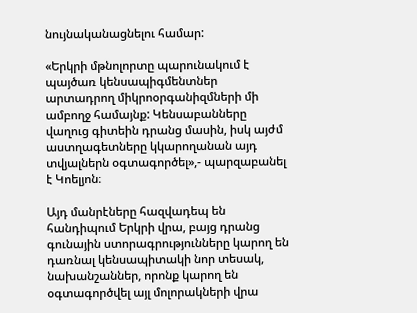նույնականացնելու համար:

«Երկրի մթնոլորտը պարունակում է պայծառ կենսապիգմենտներ արտադրող միկրոօրգանիզմների մի ամբողջ համայնք: Կենսաբանները վաղուց գիտեին դրանց մասին, իսկ այժմ աստղագետները կկարողանան այդ տվյալներն օգտագործել»,- պարզաբանել է Կոելյոն։

Այդ մանրէները հազվադեպ են հանդիպում Երկրի վրա, բայց դրանց գունային ստորագրությունները կարող են դառնալ կենսապիտակի նոր տեսակ, նախանշաններ, որոնք կարող են օգտագործվել այլ մոլորակների վրա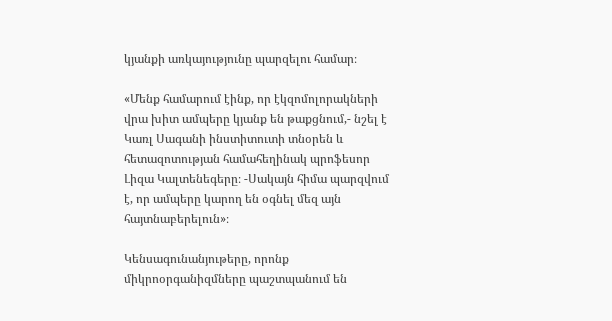կյանքի առկայությունը պարզելու համար։

«Մենք համարում էինք, որ էկզոմոլորակների վրա խիտ ամպերը կյանք են թաքցնում,- նշել է Կառլ Սագանի ինստիտուտի տնօրեն և հետազոտության համահեղինակ պրոֆեսոր Լիզա Կալտենեգերը։ -Սակայն հիմա պարզվում է, որ ամպերը կարող են օգնել մեզ այն հայտնաբերելուն»։

Կենսագունանյութերը, որոնք միկրոօրգանիզմները պաշտպանում են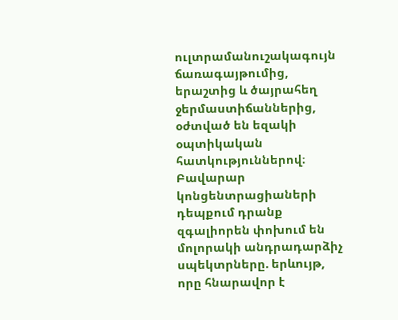ուլտրամանուշակագույն ճառագայթումից, երաշտից և ծայրահեղ ջերմաստիճաններից, օժտված են եզակի օպտիկական հատկություններով։ Բավարար կոնցենտրացիաների դեպքում դրանք զգալիորեն փոխում են մոլորակի անդրադարձիչ սպեկտրները. երևույթ, որը հնարավոր է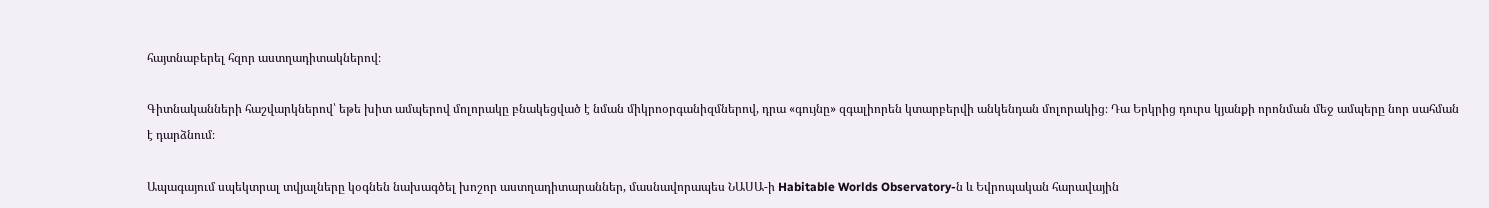հայտնաբերել հզոր աստղադիտակներով։

Գիտնականների հաշվարկներով՝ եթե խիտ ամպերով մոլորակը բնակեցված է նման միկրոօրգանիզմներով, դրա «գույնը» զգալիորեն կտարբերվի անկենդան մոլորակից։ Դա Երկրից դուրս կյանքի որոնման մեջ ամպերը նոր սահման է դարձնում։

Ապագայում սպեկտրալ տվյալները կօգնեն նախագծել խոշոր աստղադիտարաններ, մասնավորապես ՆԱՍԱ-ի Habitable Worlds Observatory-ն և Եվրոպական հարավային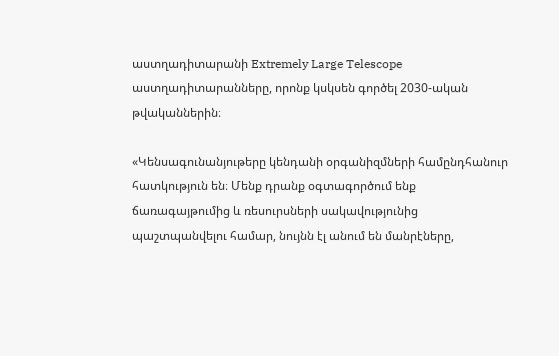աստղադիտարանի Extremely Large Telescope աստղադիտարանները, որոնք կսկսեն գործել 2030-ական թվականներին։

«Կենսագունանյութերը կենդանի օրգանիզմների համընդհանուր հատկություն են։ Մենք դրանք օգտագործում ենք ճառագայթումից և ռեսուրսների սակավությունից պաշտպանվելու համար, նույնն էլ անում են մանրէները,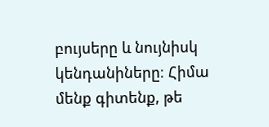բույսերը և նույնիսկ կենդանիները։ Հիմա մենք գիտենք, թե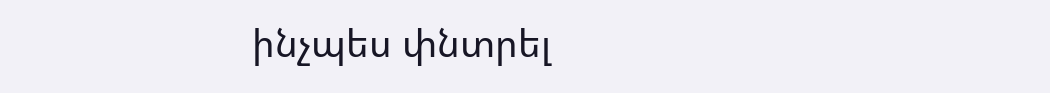ինչպես փնտրել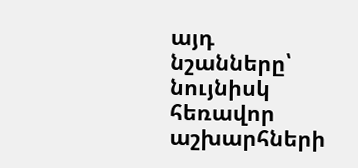այդ նշանները՝ նույնիսկ հեռավոր աշխարհների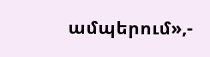ամպերում»,-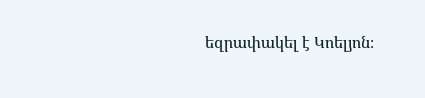եզրափակել է Կոելյոն։